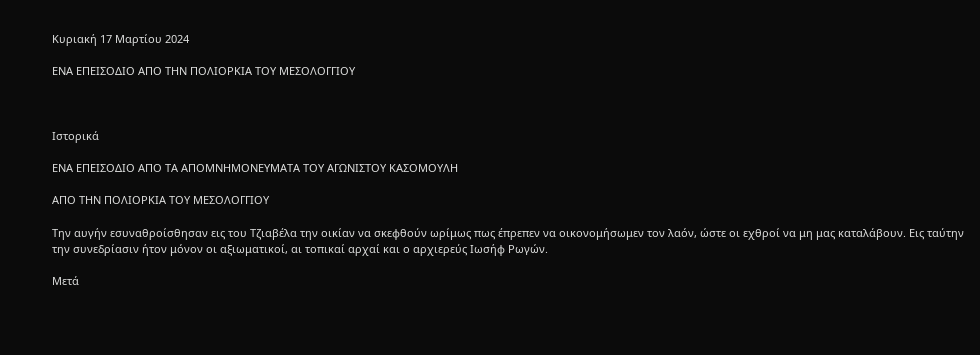Κυριακή 17 Μαρτίου 2024

ΕΝΑ ΕΠΕΙΣΟΔΙΟ ΑΠΟ ΤΗΝ ΠΟΛΙΟΡΚΙΑ ΤΟΥ ΜΕΣΟΛΟΓΓΙΟΥ



Ιστορικά

ΕΝΑ ΕΠΕΙΣΟΔΙΟ ΑΠΟ ΤΑ ΑΠΟΜΝΗΜΟΝΕΥΜΑΤΑ ΤΟΥ ΑΓΩΝΙΣΤΟΥ ΚΑΣΟΜΟΥΛΗ

ΑΠΟ ΤΗΝ ΠΟΛΙΟΡΚΙΑ ΤΟΥ ΜΕΣΟΛΟΓΓΙΟΥ

Την αυγήν εσυναθροίσθησαν εις του Τζιαβέλα την οικίαν να σκεφθούν ωρίμως πως έπρεπεν να οικονομήσωμεν τον λαόν, ώστε οι εχθροί να μη μας καταλάβουν. Εις ταύτην την συνεδρίασιν ήτον μόνον οι αξιωματικοί, αι τοπικαί αρχαί και ο αρχιερεύς Ιωσήφ Ρωγών.

Μετά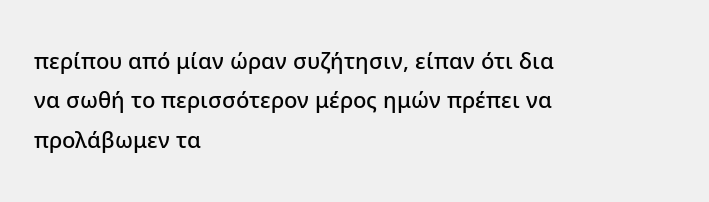περίπου από μίαν ώραν συζήτησιν, είπαν ότι δια να σωθή το περισσότερον μέρος ημών πρέπει να προλάβωμεν τα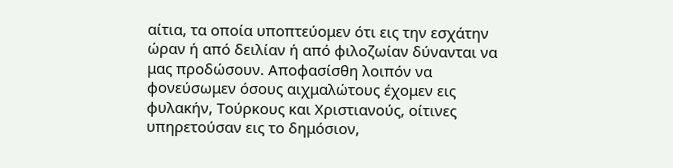αίτια, τα οποία υποπτεύομεν ότι εις την εσχάτην ώραν ή από δειλίαν ή από φιλοζωίαν δύνανται να μας προδώσουν. Αποφασίσθη λοιπόν να φονεύσωμεν όσους αιχμαλώτους έχομεν εις φυλακήν, Τούρκους και Χριστιανούς, οίτινες υπηρετούσαν εις το δημόσιον,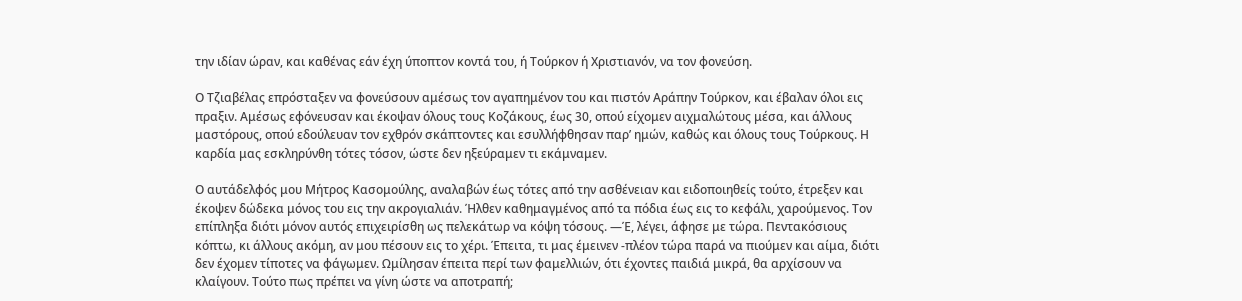την ιδίαν ώραν, και καθένας εάν έχη ύποπτον κοντά του, ή Τούρκον ή Χριστιανόν, να τον φονεύση.

Ο Τζιαβέλας επρόσταξεν να φονεύσουν αμέσως τον αγαπημένον του και πιστόν Αράπην Τούρκον, και έβαλαν όλοι εις πραξιν. Αμέσως εφόνευσαν και έκοψαν όλους τους Κοζάκους, έως 30, οπού είχομεν αιχμαλώτους μέσα, και άλλους μαστόρους, οπού εδούλευαν τον εχθρόν σκάπτοντες και εσυλλήφθησαν παρ’ ημών, καθώς και όλους τους Τούρκους. Η καρδία μας εσκληρύνθη τότες τόσον, ώστε δεν ηξεύραμεν τι εκάμναμεν.

Ο αυτάδελφός μου Μήτρος Κασομούλης, αναλαβών έως τότες από την ασθένειαν και ειδοποιηθείς τούτο, έτρεξεν και έκοψεν δώδεκα μόνος του εις την ακρογιαλιάν. Ήλθεν καθημαγμένος από τα πόδια έως εις το κεφάλι, χαρούμενος. Τον επίπληξα διότι μόνον αυτός επιχειρίσθη ως πελεκάτωρ να κόψη τόσους. —Έ, λέγει, άφησε με τώρα. Πεντακόσιους κόπτω, κι άλλους ακόμη, αν μου πέσουν εις το χέρι. Έπειτα, τι μας έμεινεν -πλέον τώρα παρά να πιούμεν και αίμα, διότι δεν έχομεν τίποτες να φάγωμεν. Ωμίλησαν έπειτα περί των φαμελλιών, ότι έχοντες παιδιά μικρά, θα αρχίσουν να κλαίγουν. Τούτο πως πρέπει να γίνη ώστε να αποτραπή;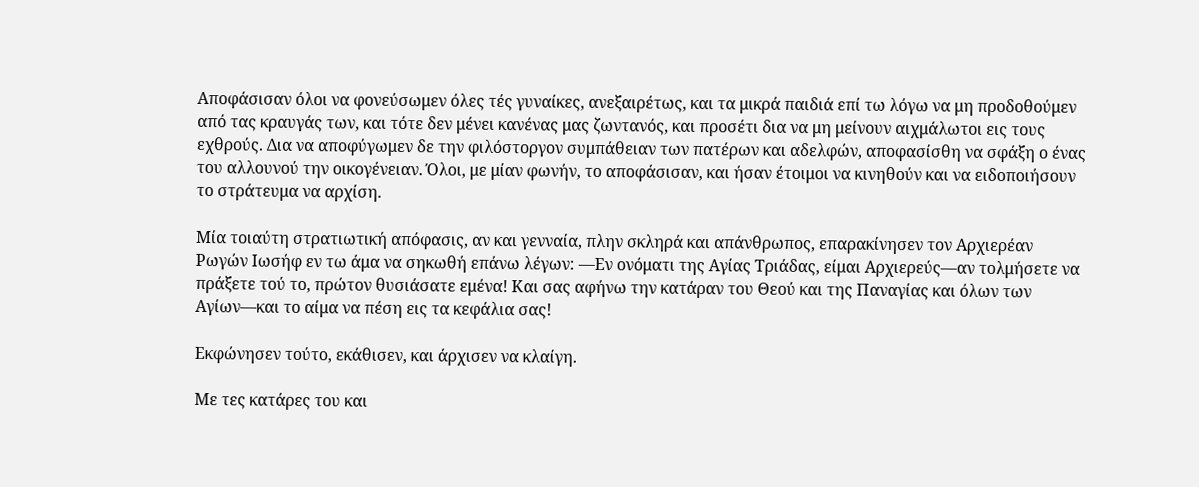Αποφάσισαν όλοι να φονεύσωμεν όλες τές γυναίκες, ανεξαιρέτως, και τα μικρά παιδιά επί τω λόγω να μη προδοθούμεν από τας κραυγάς των, και τότε δεν μένει κανένας μας ζωντανός, και προσέτι δια να μη μείνουν αιχμάλωτοι εις τους εχθρούς. Δια να αποφύγωμεν δε την φιλόστοργον συμπάθειαν των πατέρων και αδελφών, αποφασίσθη να σφάξη ο ένας του αλλουνού την οικογένειαν. Όλοι, με μίαν φωνήν, το αποφάσισαν, και ήσαν έτοιμοι να κινηθούν και να ειδοποιήσουν το στράτευμα να αρχίση.

Μία τοιαύτη στρατιωτική απόφασις, αν και γενναία, πλην σκληρά και απάνθρωπος, επαρακίνησεν τον Αρχιερέαν Ρωγών Ιωσήφ εν τω άμα να σηκωθή επάνω λέγων: —Εν ονόματι της Αγίας Τριάδας, είμαι Αρχιερεύς—αν τολμήσετε να πράξετε τού το, πρώτον θυσιάσατε εμένα! Και σας αφήνω την κατάραν του Θεού και της Παναγίας και όλων των Αγίων—και το αίμα να πέση εις τα κεφάλια σας!

Εκφώνησεν τούτο, εκάθισεν, και άρχισεν να κλαίγη.

Με τες κατάρες του και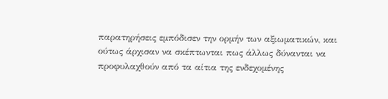παρατηρήσεις εμπόδισεν την ορμήν των αξιωματικών, και ούτως άρχισαν να σκέπτωνται πως άλλως δύνανται να προφυλαχθούν από τα αίτια της ενδεχομένης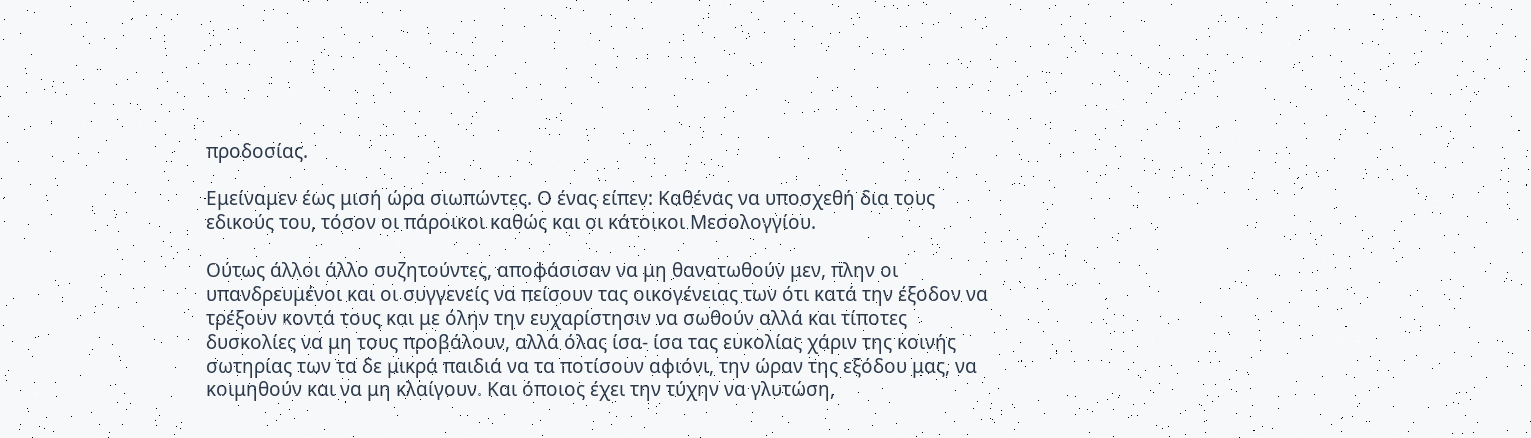προδοσίας.

Εμείναμεν έως μισή ώρα σιωπώντες. Ο ένας είπεν: Καθένας να υποσχεθή δια τους εδικούς του, τόσον οι πάροικοι καθώς και οι κάτοικοι Μεσολογγίου.

Ούτως άλλοι άλλο συζητούντες, αποφάσισαν να μη θανατωθούν μεν, πλην οι υπανδρευμένοι και οι συγγενείς να πείσουν τας οικογένειας των ότι κατά την έξοδον να τρέξουν κοντά τους και με όλην την ευχαρίστησιν να σωθούν αλλά και τίποτες δυσκολίες να μη τους προβάλουν, αλλά όλας ίσα- ίσα τας ευκολίας χάριν της κοινής σωτηρίας των τα δε μικρά παιδιά να τα ποτίσουν αφιόνι, την ώραν της εξόδου μας, να κοιμηθούν και να μη κλαίγουν. Και όποιος έχει την τύχην να γλυτώση,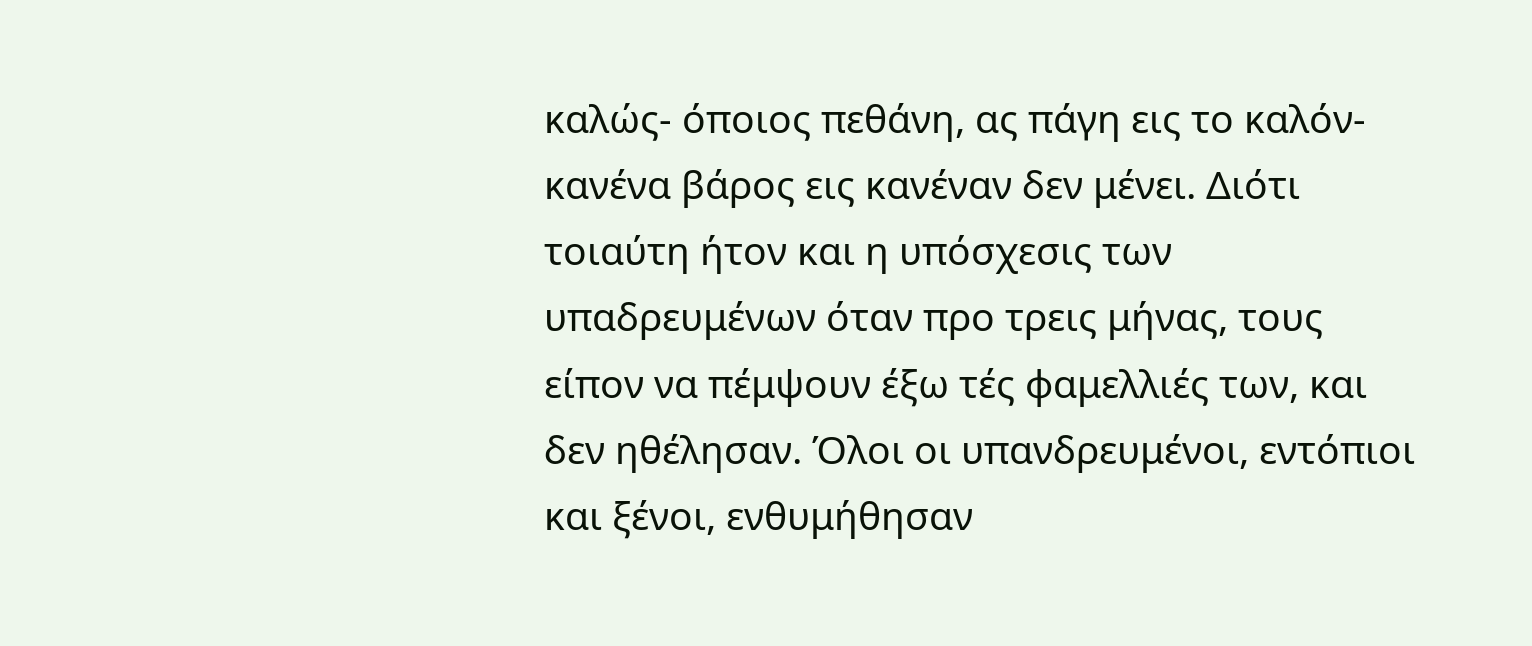καλώς- όποιος πεθάνη, ας πάγη εις το καλόν- κανένα βάρος εις κανέναν δεν μένει. Διότι τοιαύτη ήτον και η υπόσχεσις των υπαδρευμένων όταν προ τρεις μήνας, τους είπον να πέμψουν έξω τές φαμελλιές των, και δεν ηθέλησαν. Όλοι οι υπανδρευμένοι, εντόπιοι και ξένοι, ενθυμήθησαν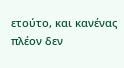ετούτο, και κανένας πλέον δεν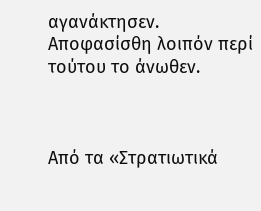αγανάκτησεν. Αποφασίσθη λοιπόν περί τούτου το άνωθεν.



Από τα «Στρατιωτικά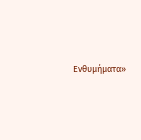Ενθυμήματα»